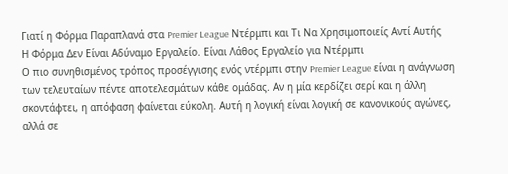Γιατί η Φόρμα Παραπλανά στα Premier League Ντέρμπι και Τι Να Χρησιμοποιείς Αντί Αυτής
Η Φόρμα Δεν Είναι Αδύναμο Εργαλείο. Είναι Λάθος Εργαλείο για Ντέρμπι
Ο πιο συνηθισμένος τρόπος προσέγγισης ενός ντέρμπι στην Premier League είναι η ανάγνωση των τελευταίων πέντε αποτελεσμάτων κάθε ομάδας. Αν η μία κερδίζει σερί και η άλλη σκοντάφτει, η απόφαση φαίνεται εύκολη. Αυτή η λογική είναι λογική σε κανονικούς αγώνες, αλλά σε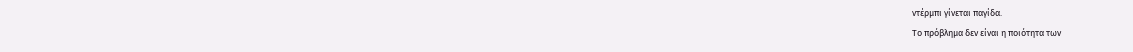ντέρμπι γίνεται παγίδα.
Το πρόβλημα δεν είναι η ποιότητα των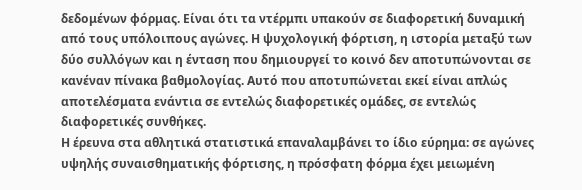δεδομένων φόρμας. Είναι ότι τα ντέρμπι υπακούν σε διαφορετική δυναμική από τους υπόλοιπους αγώνες. Η ψυχολογική φόρτιση, η ιστορία μεταξύ των δύο συλλόγων και η ένταση που δημιουργεί το κοινό δεν αποτυπώνονται σε κανέναν πίνακα βαθμολογίας. Αυτό που αποτυπώνεται εκεί είναι απλώς αποτελέσματα ενάντια σε εντελώς διαφορετικές ομάδες, σε εντελώς διαφορετικές συνθήκες.
Η έρευνα στα αθλητικά στατιστικά επαναλαμβάνει το ίδιο εύρημα: σε αγώνες υψηλής συναισθηματικής φόρτισης, η πρόσφατη φόρμα έχει μειωμένη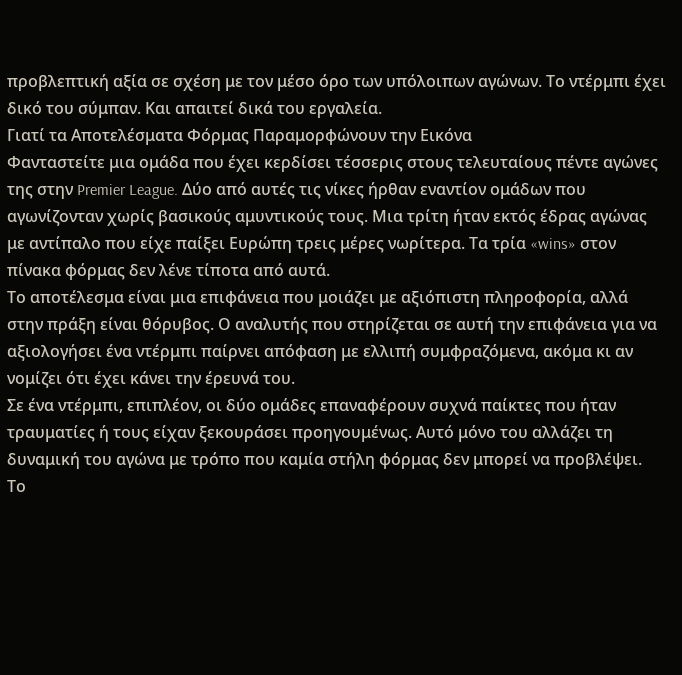προβλεπτική αξία σε σχέση με τον μέσο όρο των υπόλοιπων αγώνων. Το ντέρμπι έχει δικό του σύμπαν. Και απαιτεί δικά του εργαλεία.
Γιατί τα Αποτελέσματα Φόρμας Παραμορφώνουν την Εικόνα
Φανταστείτε μια ομάδα που έχει κερδίσει τέσσερις στους τελευταίους πέντε αγώνες της στην Premier League. Δύο από αυτές τις νίκες ήρθαν εναντίον ομάδων που αγωνίζονταν χωρίς βασικούς αμυντικούς τους. Μια τρίτη ήταν εκτός έδρας αγώνας με αντίπαλο που είχε παίξει Ευρώπη τρεις μέρες νωρίτερα. Τα τρία «wins» στον πίνακα φόρμας δεν λένε τίποτα από αυτά.
Το αποτέλεσμα είναι μια επιφάνεια που μοιάζει με αξιόπιστη πληροφορία, αλλά στην πράξη είναι θόρυβος. Ο αναλυτής που στηρίζεται σε αυτή την επιφάνεια για να αξιολογήσει ένα ντέρμπι παίρνει απόφαση με ελλιπή συμφραζόμενα, ακόμα κι αν νομίζει ότι έχει κάνει την έρευνά του.
Σε ένα ντέρμπι, επιπλέον, οι δύο ομάδες επαναφέρουν συχνά παίκτες που ήταν τραυματίες ή τους είχαν ξεκουράσει προηγουμένως. Αυτό μόνο του αλλάζει τη δυναμική του αγώνα με τρόπο που καμία στήλη φόρμας δεν μπορεί να προβλέψει.
Το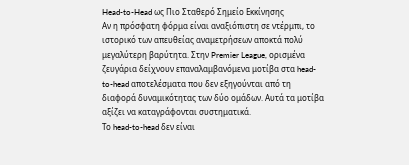Head-to-Head ως Πιο Σταθερό Σημείο Εκκίνησης
Αν η πρόσφατη φόρμα είναι αναξιόπιστη σε ντέρμπι, το ιστορικό των απευθείας αναμετρήσεων αποκτά πολύ μεγαλύτερη βαρύτητα. Στην Premier League, ορισμένα ζευγάρια δείχνουν επαναλαμβανόμενα μοτίβα στα head-to-head αποτελέσματα που δεν εξηγούνται από τη διαφορά δυναμικότητας των δύο ομάδων. Αυτά τα μοτίβα αξίζει να καταγράφονται συστηματικά.
Το head-to-head δεν είναι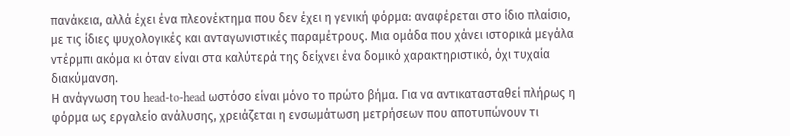πανάκεια, αλλά έχει ένα πλεονέκτημα που δεν έχει η γενική φόρμα: αναφέρεται στο ίδιο πλαίσιο, με τις ίδιες ψυχολογικές και ανταγωνιστικές παραμέτρους. Μια ομάδα που χάνει ιστορικά μεγάλα ντέρμπι ακόμα κι όταν είναι στα καλύτερά της δείχνει ένα δομικό χαρακτηριστικό, όχι τυχαία διακύμανση.
Η ανάγνωση του head-to-head ωστόσο είναι μόνο το πρώτο βήμα. Για να αντικατασταθεί πλήρως η φόρμα ως εργαλείο ανάλυσης, χρειάζεται η ενσωμάτωση μετρήσεων που αποτυπώνουν τι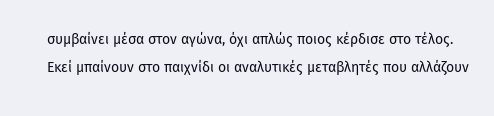συμβαίνει μέσα στον αγώνα, όχι απλώς ποιος κέρδισε στο τέλος. Εκεί μπαίνουν στο παιχνίδι οι αναλυτικές μεταβλητές που αλλάζουν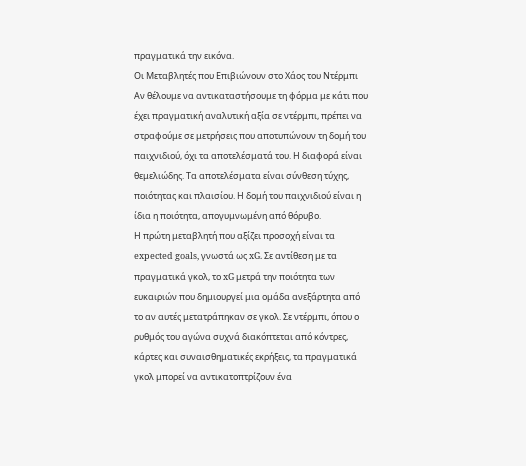πραγματικά την εικόνα.
Οι Μεταβλητές που Επιβιώνουν στο Χάος του Ντέρμπι
Αν θέλουμε να αντικαταστήσουμε τη φόρμα με κάτι που έχει πραγματική αναλυτική αξία σε ντέρμπι, πρέπει να στραφούμε σε μετρήσεις που αποτυπώνουν τη δομή του παιχνιδιού, όχι τα αποτελέσματά του. Η διαφορά είναι θεμελιώδης. Τα αποτελέσματα είναι σύνθεση τύχης, ποιότητας και πλαισίου. Η δομή του παιχνιδιού είναι η ίδια η ποιότητα, απογυμνωμένη από θόρυβο.
Η πρώτη μεταβλητή που αξίζει προσοχή είναι τα expected goals, γνωστά ως xG. Σε αντίθεση με τα πραγματικά γκολ, το xG μετρά την ποιότητα των ευκαιριών που δημιουργεί μια ομάδα ανεξάρτητα από το αν αυτές μετατράπηκαν σε γκολ. Σε ντέρμπι, όπου ο ρυθμός του αγώνα συχνά διακόπτεται από κόντρες, κάρτες και συναισθηματικές εκρήξεις, τα πραγματικά γκολ μπορεί να αντικατοπτρίζουν ένα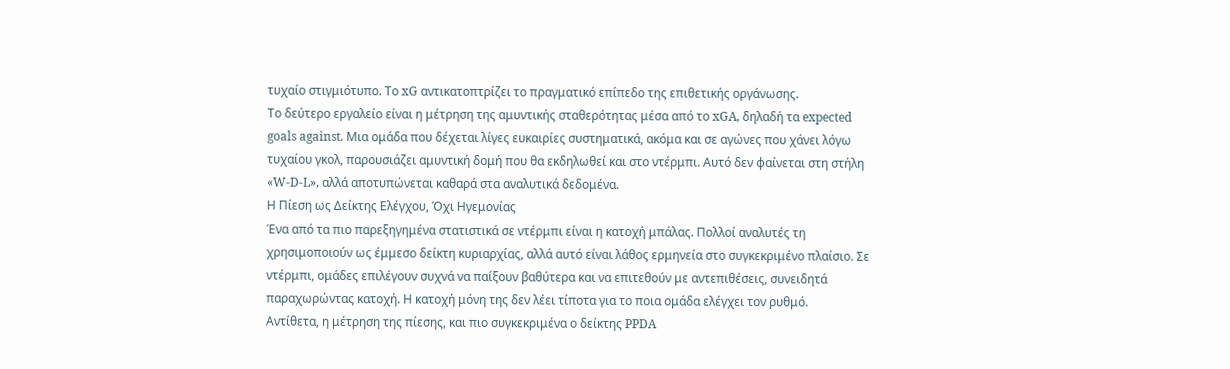τυχαίο στιγμιότυπο. Το xG αντικατοπτρίζει το πραγματικό επίπεδο της επιθετικής οργάνωσης.
Το δεύτερο εργαλείο είναι η μέτρηση της αμυντικής σταθερότητας μέσα από το xGA, δηλαδή τα expected goals against. Μια ομάδα που δέχεται λίγες ευκαιρίες συστηματικά, ακόμα και σε αγώνες που χάνει λόγω τυχαίου γκολ, παρουσιάζει αμυντική δομή που θα εκδηλωθεί και στο ντέρμπι. Αυτό δεν φαίνεται στη στήλη «W-D-L», αλλά αποτυπώνεται καθαρά στα αναλυτικά δεδομένα.
Η Πίεση ως Δείκτης Ελέγχου, Όχι Ηγεμονίας
Ένα από τα πιο παρεξηγημένα στατιστικά σε ντέρμπι είναι η κατοχή μπάλας. Πολλοί αναλυτές τη χρησιμοποιούν ως έμμεσο δείκτη κυριαρχίας, αλλά αυτό είναι λάθος ερμηνεία στο συγκεκριμένο πλαίσιο. Σε ντέρμπι, ομάδες επιλέγουν συχνά να παίξουν βαθύτερα και να επιτεθούν με αντεπιθέσεις, συνειδητά παραχωρώντας κατοχή. Η κατοχή μόνη της δεν λέει τίποτα για το ποια ομάδα ελέγχει τον ρυθμό.
Αντίθετα, η μέτρηση της πίεσης, και πιο συγκεκριμένα ο δείκτης PPDA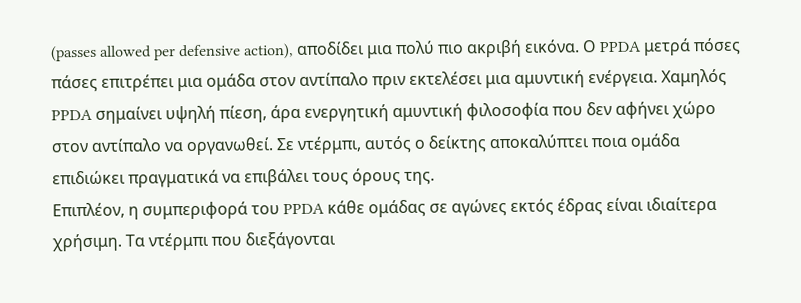(passes allowed per defensive action), αποδίδει μια πολύ πιο ακριβή εικόνα. Ο PPDA μετρά πόσες πάσες επιτρέπει μια ομάδα στον αντίπαλο πριν εκτελέσει μια αμυντική ενέργεια. Χαμηλός PPDA σημαίνει υψηλή πίεση, άρα ενεργητική αμυντική φιλοσοφία που δεν αφήνει χώρο στον αντίπαλο να οργανωθεί. Σε ντέρμπι, αυτός ο δείκτης αποκαλύπτει ποια ομάδα επιδιώκει πραγματικά να επιβάλει τους όρους της.
Επιπλέον, η συμπεριφορά του PPDA κάθε ομάδας σε αγώνες εκτός έδρας είναι ιδιαίτερα χρήσιμη. Τα ντέρμπι που διεξάγονται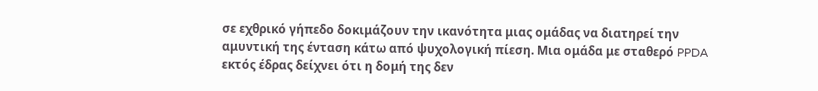σε εχθρικό γήπεδο δοκιμάζουν την ικανότητα μιας ομάδας να διατηρεί την αμυντική της ένταση κάτω από ψυχολογική πίεση. Μια ομάδα με σταθερό PPDA εκτός έδρας δείχνει ότι η δομή της δεν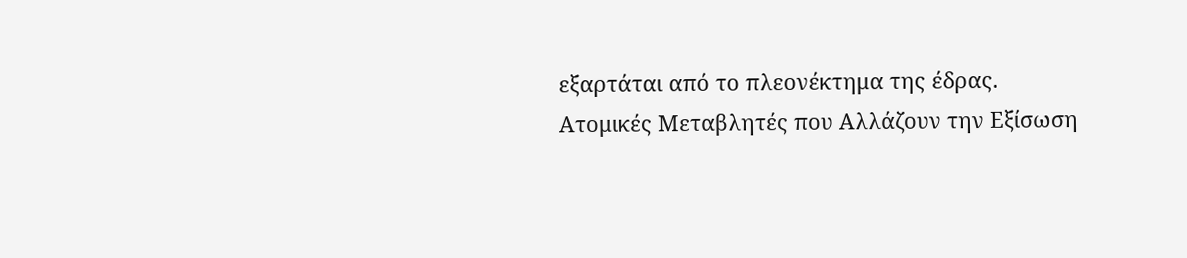εξαρτάται από το πλεονέκτημα της έδρας.
Ατομικές Μεταβλητές που Αλλάζουν την Εξίσωση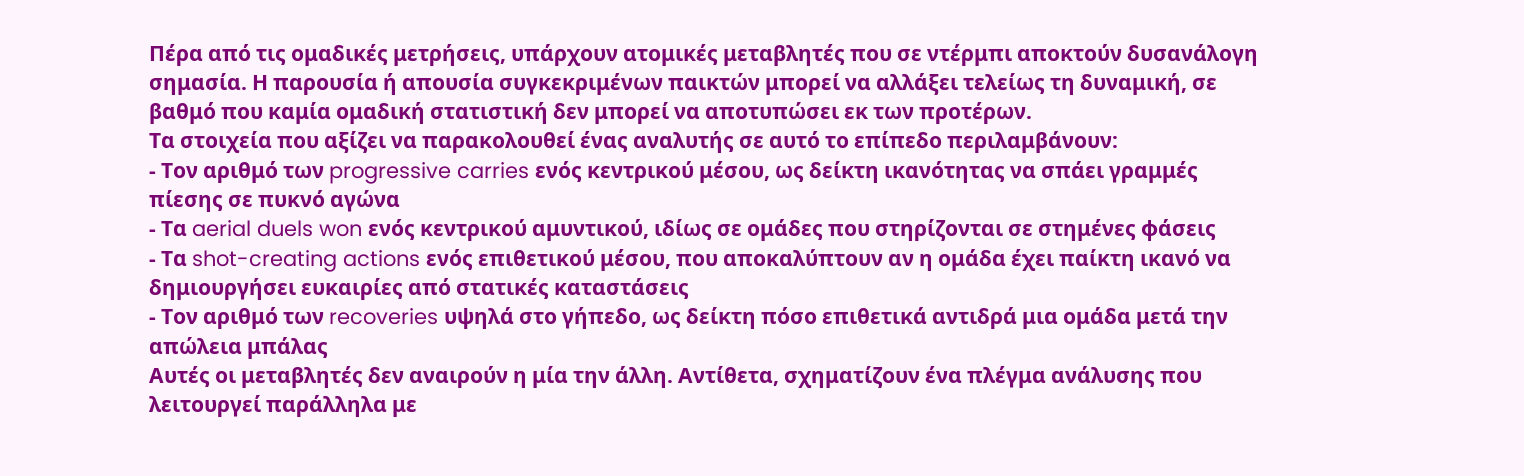Πέρα από τις ομαδικές μετρήσεις, υπάρχουν ατομικές μεταβλητές που σε ντέρμπι αποκτούν δυσανάλογη σημασία. Η παρουσία ή απουσία συγκεκριμένων παικτών μπορεί να αλλάξει τελείως τη δυναμική, σε βαθμό που καμία ομαδική στατιστική δεν μπορεί να αποτυπώσει εκ των προτέρων.
Τα στοιχεία που αξίζει να παρακολουθεί ένας αναλυτής σε αυτό το επίπεδο περιλαμβάνουν:
- Τον αριθμό των progressive carries ενός κεντρικού μέσου, ως δείκτη ικανότητας να σπάει γραμμές πίεσης σε πυκνό αγώνα
- Τα aerial duels won ενός κεντρικού αμυντικού, ιδίως σε ομάδες που στηρίζονται σε στημένες φάσεις
- Τα shot-creating actions ενός επιθετικού μέσου, που αποκαλύπτουν αν η ομάδα έχει παίκτη ικανό να δημιουργήσει ευκαιρίες από στατικές καταστάσεις
- Τον αριθμό των recoveries υψηλά στο γήπεδο, ως δείκτη πόσο επιθετικά αντιδρά μια ομάδα μετά την απώλεια μπάλας
Αυτές οι μεταβλητές δεν αναιρούν η μία την άλλη. Αντίθετα, σχηματίζουν ένα πλέγμα ανάλυσης που λειτουργεί παράλληλα με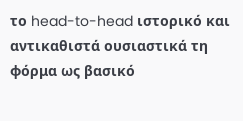το head-to-head ιστορικό και αντικαθιστά ουσιαστικά τη φόρμα ως βασικό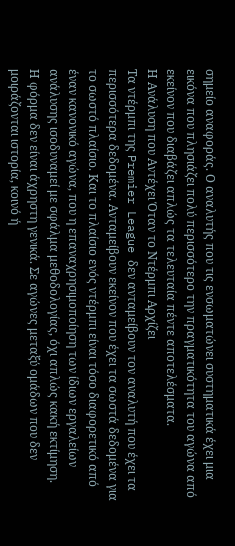σημείο αναφοράς. Ο αναλυτής που τις ενσωματώνει συστηματικά έχει μια εικόνα που πλησιάζει πολύ περισσότερο την πραγματικότητα του αγώνα από εκείνον που διαβάζει απλώς τα τελευταία πέντε αποτελέσματα.
Η Ανάλυση που Αντέχει Όταν το Ντέρμπι Αρχίζει
Τα ντέρμπι της Premier League δεν ανταμείβουν τον αναλυτή που έχει τα περισσότερα δεδομένα. Ανταμείβουν εκείνον που έχει τα σωστά δεδομένα για το σωστό πλαίσιο. Και το πλαίσιο ενός ντέρμπι είναι τόσο διαφορετικό από έναν κανονικό αγώνα, που η επαναχρησιμοποίηση των ίδιων εργαλείων ανάλυσης ισοδυναμεί με σφάλμα μεθοδολογίας, όχι απλώς κακή εκτίμηση.
Η φόρμα δεν είναι άχρηστη γενικά. Σε αγώνες μεταξύ ομάδων που δεν μοιράζονται ιστορία, κοινό ή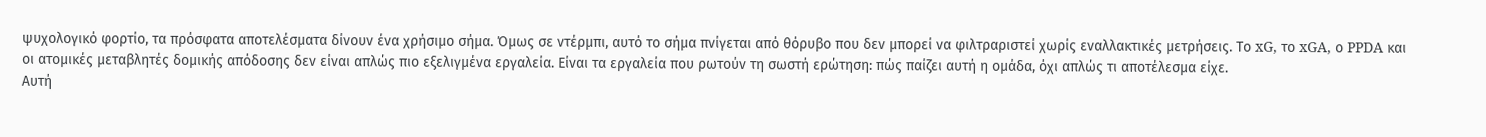ψυχολογικό φορτίο, τα πρόσφατα αποτελέσματα δίνουν ένα χρήσιμο σήμα. Όμως σε ντέρμπι, αυτό το σήμα πνίγεται από θόρυβο που δεν μπορεί να φιλτραριστεί χωρίς εναλλακτικές μετρήσεις. Το xG, το xGA, ο PPDA και οι ατομικές μεταβλητές δομικής απόδοσης δεν είναι απλώς πιο εξελιγμένα εργαλεία. Είναι τα εργαλεία που ρωτούν τη σωστή ερώτηση: πώς παίζει αυτή η ομάδα, όχι απλώς τι αποτέλεσμα είχε.
Αυτή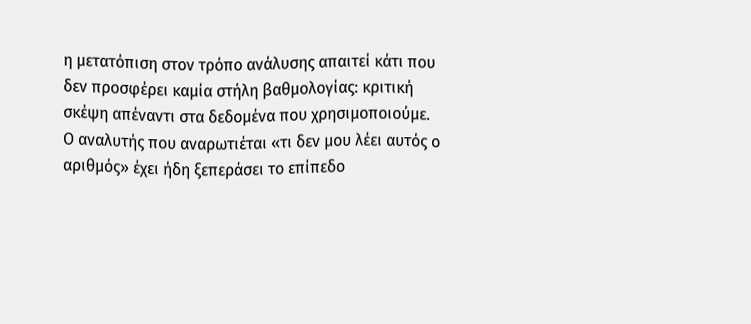η μετατόπιση στον τρόπο ανάλυσης απαιτεί κάτι που δεν προσφέρει καμία στήλη βαθμολογίας: κριτική σκέψη απέναντι στα δεδομένα που χρησιμοποιούμε. Ο αναλυτής που αναρωτιέται «τι δεν μου λέει αυτός ο αριθμός» έχει ήδη ξεπεράσει το επίπεδο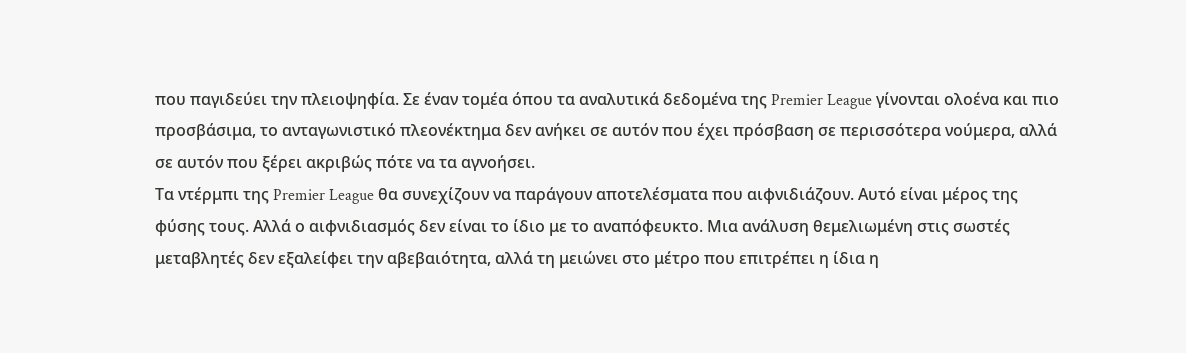που παγιδεύει την πλειοψηφία. Σε έναν τομέα όπου τα αναλυτικά δεδομένα της Premier League γίνονται ολοένα και πιο προσβάσιμα, το ανταγωνιστικό πλεονέκτημα δεν ανήκει σε αυτόν που έχει πρόσβαση σε περισσότερα νούμερα, αλλά σε αυτόν που ξέρει ακριβώς πότε να τα αγνοήσει.
Τα ντέρμπι της Premier League θα συνεχίζουν να παράγουν αποτελέσματα που αιφνιδιάζουν. Αυτό είναι μέρος της φύσης τους. Αλλά ο αιφνιδιασμός δεν είναι το ίδιο με το αναπόφευκτο. Μια ανάλυση θεμελιωμένη στις σωστές μεταβλητές δεν εξαλείφει την αβεβαιότητα, αλλά τη μειώνει στο μέτρο που επιτρέπει η ίδια η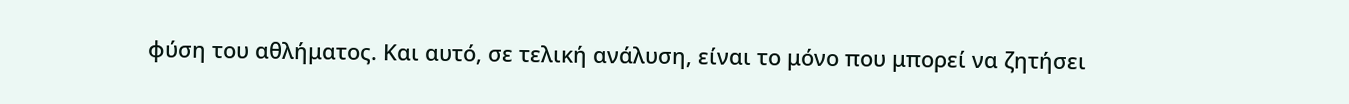φύση του αθλήματος. Και αυτό, σε τελική ανάλυση, είναι το μόνο που μπορεί να ζητήσει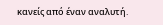κανείς από έναν αναλυτή.